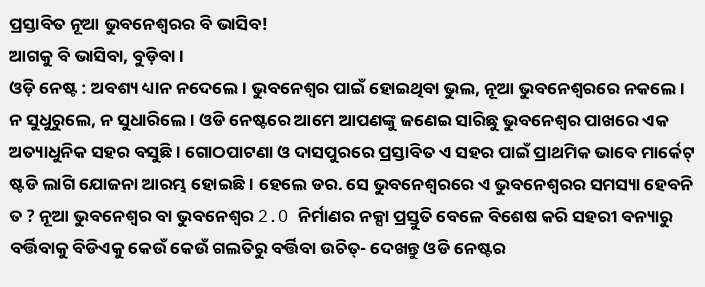ପ୍ରସ୍ତାବିତ ନୂଆ ଭୁବନେଶ୍ୱରର ବି ଭାସିବ!
ଆଗକୁ ବି ଭାସିବା, ବୁଡ଼ିବା।
ଓଡ଼ି ନେଷ୍ଟ : ଅବଶ୍ୟ ଧ୍ୟାନ ନଦେଲେ। ଭୁବନେଶ୍ୱର ପାଇଁ ହୋଇଥିବା ଭୁଲ, ନୂଆ ଭୁବନେଶ୍ୱରରେ ନକଲେ। ନ ସୁଧୁରୁଲେ, ନ ସୁଧାରିଲେ। ଓଡି ନେଷ୍ଟରେ ଆମେ ଆପଣଙ୍କୁ ଜଣେଇ ସାରିଛୁ ଭୁବନେଶ୍ୱର ପାଖରେ ଏକ ଅତ୍ୟାଧୁନିକ ସହର ବସୁଛି। ଗୋଠପାଟଣା ଓ ଦାସପୁରରେ ପ୍ରସ୍ତାବିତ ଏ ସହର ପାଇଁ ପ୍ରାଥମିକ ଭାବେ ମାର୍କେଟ୍ ଷ୍ଟଡି ଲାଗି ଯୋଜନା ଆରମ୍ଭ ହୋଇଛି। ହେଲେ ଡର. ସେ ଭୁବନେଶ୍ୱରରେ ଏ ଭୁବନେଶ୍ୱରର ସମସ୍ୟା ହେବନି ତ ? ନୂଆ ଭୁବନେଶ୍ୱର ବା ଭୁବନେଶ୍ୱର 2.O ନିର୍ମାଣର ନକ୍ସା ପ୍ରସ୍ତୁତି ବେଳେ ବିଶେଷ କରି ସହରୀ ବନ୍ୟାରୁ ବର୍ତ୍ତିବାକୁ ବିଡିଏକୁ କେଉଁ କେଉଁ ଗଲତିରୁ ବର୍ତ୍ତିବା ଉଚିତ୍- ଦେଖନ୍ତୁ ଓଡି ନେଷ୍ଟର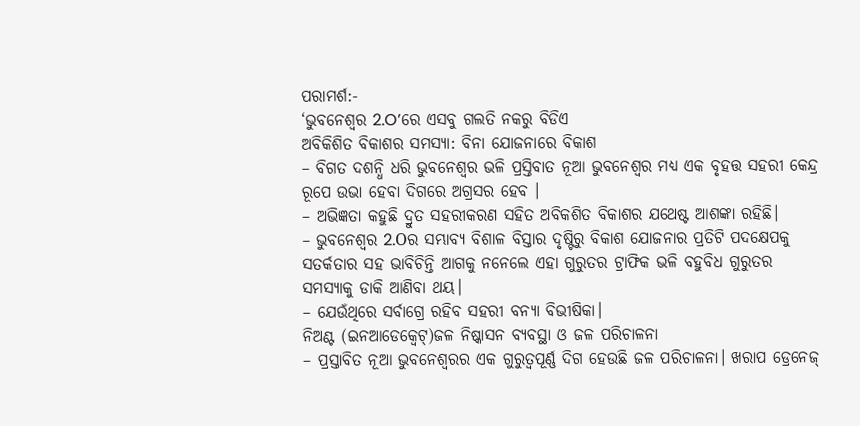ପରାମର୍ଶ:-
‘ଭୁବନେଶ୍ୱର 2.O’ରେ ଏସବୁ ଗଲତି ନକରୁ ବିଡିଏ
ଅବିକିଶିତ ବିକାଶର ସମସ୍ୟା: ବିନା ଯୋଜନାରେ ବିକାଶ
– ବିଗତ ଦଶନ୍ଧି ଧରି ଭୁବନେଶ୍ୱର ଭଳି ପ୍ରସ୍ତିବାତ ନୂଆ ଭୁବନେଶ୍ୱର ମଧ୍ୟ ଏକ ବୃହତ୍ତ ସହରୀ କେନ୍ଦ୍ର ରୂପେ ଉଭା ହେବା ଦିଗରେ ଅଗ୍ରସର ହେବ ।
– ଅଭିଜ୍ଞତା କହୁଛି ଦ୍ରୁତ ସହରୀକରଣ ସହିତ ଅବିକଶିତ ବିକାଶର ଯଥେଷ୍ଟ ଆଶଙ୍କା ରହିଛି।
– ଭୁବନେଶ୍ୱର 2.Oର ସମ୍ଭାବ୍ୟ ବିଶାଳ ବିସ୍ତାର ଦୃଷ୍ଟିରୁ ବିକାଶ ଯୋଜନାର ପ୍ରତିଟି ପଦକ୍ଷେପକୁ ସତର୍କତାର ସହ ଭାବିଚିନ୍ତି ଆଗକୁ ନନେଲେ ଏହା ଗୁରୁତର ଟ୍ରାଫିକ ଭଳି ବହୁବିଧ ଗୁରୁତର ସମସ୍ୟାକୁ ଡାକି ଆଣିବା ଥୟ।
– ଯେଉଁଥିରେ ସର୍ବାଗ୍ରେ ରହିବ ସହରୀ ବନ୍ୟା ବିଭୀଷିକା।
ନିଅଣ୍ଟ (ଇନଆଡେକ୍ବେଟ୍)ଜଳ ନିଷ୍କାସନ ବ୍ୟବସ୍ଥା ଓ ଜଳ ପରିଚାଳନା
– ପ୍ରସ୍ତାବିତ ନୂଆ ଭୁବନେଶ୍ୱରର ଏକ ଗୁରୁତ୍ବପୂର୍ଣ୍ଣ ଦିଗ ହେଉଛି ଜଳ ପରିଚାଳନା। ଖରାପ ଡ୍ରେନେଜ୍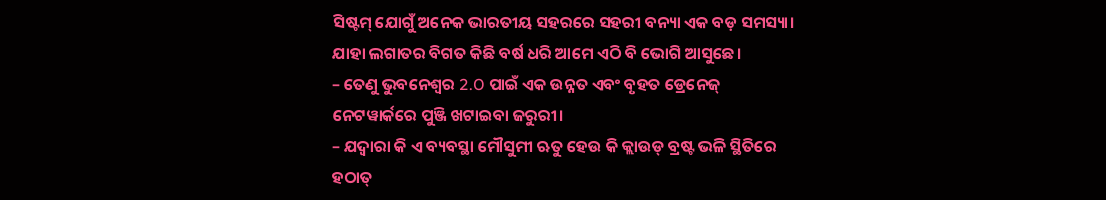ସିଷ୍ଟମ୍ ଯୋଗୁଁ ଅନେକ ଭାରତୀୟ ସହରରେ ସହରୀ ବନ୍ୟା ଏକ ବଡ଼ ସମସ୍ୟା। ଯାହା ଲଗାତର ବିଗତ କିଛି ବର୍ଷ ଧରି ଆମେ ଏଠି ବି ଭୋଗି ଆସୁଛେ।
– ତେଣୁ ଭୁବନେଶ୍ୱର 2.O ପାଇଁ ଏକ ଉନ୍ନତ ଏବଂ ବୃହତ ଡ୍ରେନେଜ୍ ନେଟୱାର୍କରେ ପୁଞ୍ଜି ଖଟାଇବା ଜରୁରୀ।
– ଯଦ୍ବାରା କି ଏ ବ୍ୟବସ୍ଥା ମୌସୁମୀ ଋତୁ ହେଉ କି କ୍ଲାଉଡ୍ ବ୍ରଷ୍ଟ ଭଳି ସ୍ଥିତିରେ ହଠାତ୍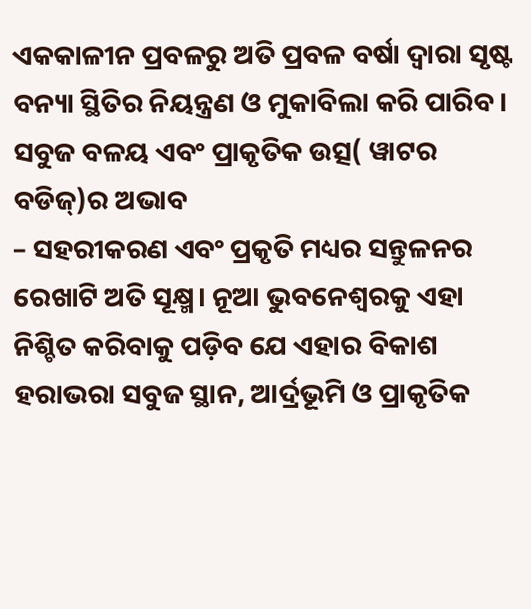ଏକକାଳୀନ ପ୍ରବଳରୁ ଅତି ପ୍ରବଳ ବର୍ଷା ଦ୍ବାରା ସୃଷ୍ଟ ବନ୍ୟା ସ୍ଥିତିର ନିୟନ୍ତ୍ରଣ ଓ ମୁକାବିଲା କରି ପାରିବ।
ସବୁଜ ବଳୟ ଏବଂ ପ୍ରାକୃତିକ ଉତ୍ସ( ୱାଟର ବଡିଜ୍)ର ଅଭାବ
– ସହରୀକରଣ ଏବଂ ପ୍ରକୃତି ମଧ୍ୟର ସନ୍ତୁଳନର ରେଖାଟି ଅତି ସୂକ୍ଷ୍ମ। ନୂଆ ଭୁବନେଶ୍ୱରକୁ ଏହା ନିଶ୍ଚିତ କରିବାକୁ ପଡ଼ିବ ଯେ ଏହାର ବିକାଶ ହରାଭରା ସବୁଜ ସ୍ଥାନ, ଆର୍ଦ୍ରଭୂମି ଓ ପ୍ରାକୃତିକ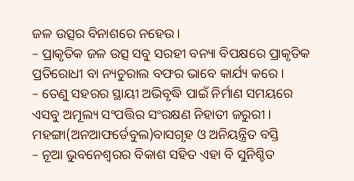ଜଳ ଉତ୍ସର ବିନାଶରେ ନହେଉ।
– ପ୍ରାକୃତିକ ଜଳ ଉତ୍ସ ସବୁ ସରହୀ ବନ୍ୟା ବିପକ୍ଷରେ ପ୍ରାକୃତିକ ପ୍ରତିରୋଧୀ ବା ନ୍ୟଚୁରାଲ ବଫର ଭାବେ କାର୍ଯ୍ୟ କରେ।
– ତେଣୁ ସହରର ସ୍ଥାୟୀ ଅଭିବୃଦ୍ଧି ପାଇଁ ନିର୍ମାଣ ସମୟରେ ଏସବୁ ଅମୂଲ୍ୟ ସଂପତ୍ତିର ସଂରକ୍ଷଣ ନିହାତୀ ଜରୁରୀ।
ମହଙ୍ଗା(ଅନଆଫର୍ଡେବୁଲ)ବାସଗୃହ ଓ ଅନିୟନ୍ତ୍ରିତ ବସ୍ତି
– ନୂଆ ଭୁବନେଶ୍ୱରର ବିକାଶ ସହିତ ଏହା ବି ସୁନିଶ୍ଚିତ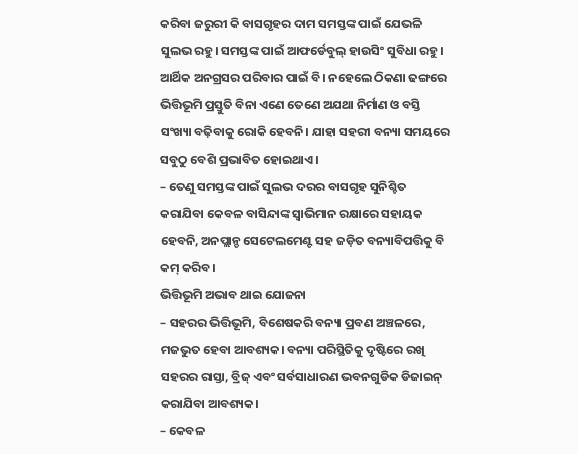କରିବା ଜରୁରୀ କି ବାସଗୃହର ଦାମ ସମସ୍ତଙ୍କ ପାଇଁ ଯେଭଳି ସୁଲଭ ରହୁ। ସମସ୍ତଙ୍କ ପାଇଁ ଆଫର୍ଡେବୁଲ୍ ହାଉସିଂ ସୁବିଧା ରହୁ। ଆର୍ଥିକ ଅନଗ୍ରସର ପରିବାର ପାଇଁ ବି। ନହେଲେ ଠିକଣା ଢଙ୍ଗରେ ଭିତ୍ତିଭୂମି ପ୍ରସ୍ତୁତି ବିନା ଏଣେ ତେଣେ ଅଯଥା ନିର୍ମାଣ ଓ ବସ୍ତି ସଂଖ୍ୟା ବଢ଼ିବାକୁ ରୋକି ହେବନି। ଯାହା ସହରୀ ବନ୍ୟା ସମୟରେ ସବୁଠୁ ବେଶି ପ୍ରଭାବିତ ହୋଇଥାଏ।
– ତେଣୁ ସମସ୍ତଙ୍କ ପାଇଁ ସୁଲଭ ଦରର ବାସଗୃହ ସୁନିଶ୍ଚିତ କରାଯିବା କେବଳ ବାସିନ୍ଦାଙ୍କ ସ୍ବାଭିମାନ ରକ୍ଷାରେ ସହାୟକ ହେବନି, ଅନପ୍ଲାନ୍ଡ ସେଟେଲମେଣ୍ଟ ସହ ଜଡ଼ିତ ବନ୍ୟାବିପତ୍ତିକୁ ବି କମ୍ କରିବ।
ଭିତ୍ତିଭୂମି ଅଭାବ ଥାଇ ଯୋଜନା
– ସହରର ଭିତ୍ତିଭୂମି, ବିଶେଷକରି ବନ୍ୟା ପ୍ରବଣ ଅଞ୍ଚଳରେ, ମଜଭୁତ ହେବା ଆବଶ୍ୟକ। ବନ୍ୟା ପରିସ୍ଥିତିକୁ ଦୃଷ୍ଟିରେ ରଖି ସହରର ରାସ୍ତା, ବ୍ରିଜ୍ ଏବଂ ସର୍ବସାଧାରଣ ଭବନଗୁଡିକ ଡିଜାଇନ୍ କରାଯିବା ଆବଶ୍ୟକ।
– କେବଳ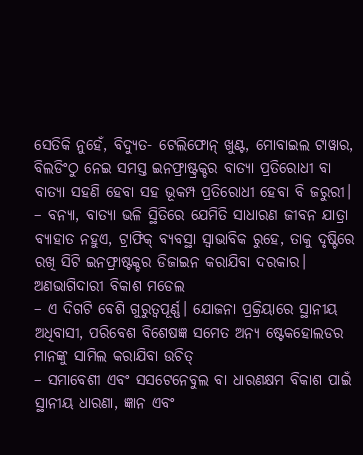ସେତିକି ନୁହେଁ, ବିଦ୍ୟୁତ- ଟେଲିଫୋନ୍ ଖୁଣ୍ଟ, ମୋବାଇଲ ଟାୱାର, ବିଲଡିଂଠୁ ନେଇ ସମସ୍ତ ଇନଫ୍ରାଷ୍ଟ୍ରକ୍ଚର ବାତ୍ୟା ପ୍ରତିରୋଧୀ ବା ବାତ୍ୟା ସହଣି ହେବା ସହ ଭୂକମ୍ପ ପ୍ରତିରୋଧୀ ହେବା ବି ଜରୁରୀ।
– ବନ୍ୟା, ବାତ୍ୟା ଭଳି ସ୍ଥିତିରେ ଯେମିତି ସାଧାରଣ ଜୀବନ ଯାତ୍ରା ବ୍ୟାହାତ ନହୁଏ, ଟ୍ରାଫିକ୍ ବ୍ୟବସ୍ଥା ସ୍ବାଭାବିକ ରୁହେ, ତାକୁ ଦୃଷ୍ଟିରେ ରଖି ସିଟି ଇନଫ୍ରାଷ୍ଟକ୍ଚର ଡିଜାଇନ କରାଯିବା ଦରକାର।
ଅଣଭାଗିଦାରୀ ବିକାଶ ମଡେଲ
– ଏ ଦିଗଟି ବେଶି ଗୁରୁତ୍ବପୂର୍ଣ୍ଣ। ଯୋଜନା ପ୍ରକ୍ରିୟାରେ ସ୍ଥାନୀୟ ଅଧିବାସୀ, ପରିବେଶ ବିଶେଷଜ୍ଞ ସମେତ ଅନ୍ୟ ଷ୍ଟେକହୋଲଡର ମାନଙ୍କୁ ସାମିଲ କରାଯିବା ଉଚିତ୍
– ସମାବେଶୀ ଏବଂ ସସଟେନେବୁଲ ବା ଧାରଣକ୍ଷମ ବିକାଶ ପାଇଁ ସ୍ଥାନୀୟ ଧାରଣା, ଜ୍ଞାନ ଏବଂ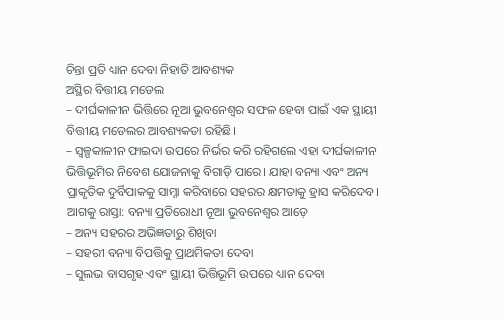ଚିନ୍ତା ପ୍ରତି ଧ୍ୟାନ ଦେବା ନିହାତି ଆବଶ୍ୟକ
ଅସ୍ଥିର ବିତ୍ତୀୟ ମଡେଲ
– ଦୀର୍ଘକାଳୀନ ଭିତ୍ତିରେ ନୂଆ ଭୁବନେଶ୍ବର ସଫଳ ହେବା ପାଇଁ ଏକ ସ୍ଥାୟୀ ବିତ୍ତୀୟ ମଡେଲର ଆବଶ୍ୟକତା ରହିଛି।
– ସ୍ବଳ୍ପକାଳୀନ ଫାଇଦା ଉପରେ ନିର୍ଭର କରି ରହିଗଲେ ଏହା ଦୀର୍ଘକାଳୀନ ଭିତ୍ତିଭୂମିର ନିବେଶ ଯୋଜନାକୁ ବିଗାଡ଼ି ପାରେ। ଯାହା ବନ୍ୟା ଏବଂ ଅନ୍ୟ ପ୍ରାକୃତିକ ଦୁର୍ବିପାକକୁ ସାମ୍ନା କରିବାରେ ସହରର କ୍ଷମତାକୁ ହ୍ରାସ କରିଦେବ।
ଆଗକୁ ରାସ୍ତା: ବନ୍ୟା ପ୍ରତିରୋଧୀ ନୂଆ ଭୁବନେଶ୍ୱର ଆଡ଼େ
– ଅନ୍ୟ ସହରର ଅଭିଜ୍ଞତାରୁ ଶିଖିବା
– ସହରୀ ବନ୍ୟା ବିପତ୍ତିକୁ ପ୍ରାଥମିକତା ଦେବା
– ସୁଲଭ ବାସଗୃହ ଏବଂ ସ୍ଥାୟୀ ଭିତ୍ତିଭୂମି ଉପରେ ଧ୍ୟାନ ଦେବା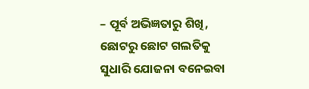– ପୂର୍ବ ଅଭିଜ୍ଞତାରୁ ଶିଖି, ଛୋଟରୁ ଛୋଟ ଗଲତିକୁ ସୁଧାରି ଯୋଜନା ବନେଇବା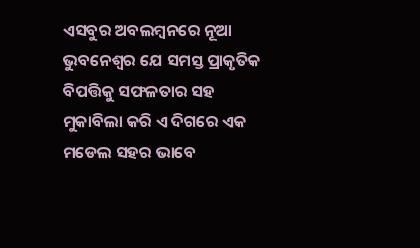ଏସବୁର ଅବଲମ୍ବନରେ ନୂଆ ଭୁବନେଶ୍ବର ଯେ ସମସ୍ତ ପ୍ରାକୃତିକ ବିପତ୍ତିକୁ ସଫଳତାର ସହ ମୁକାବିଲା କରି ଏ ଦିଗରେ ଏକ ମଡେଲ ସହର ଭାବେ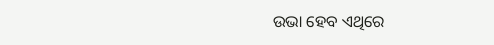ଉଭା ହେବ ଏଥିରେ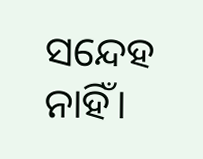ସନ୍ଦେହ ନାହିଁ।